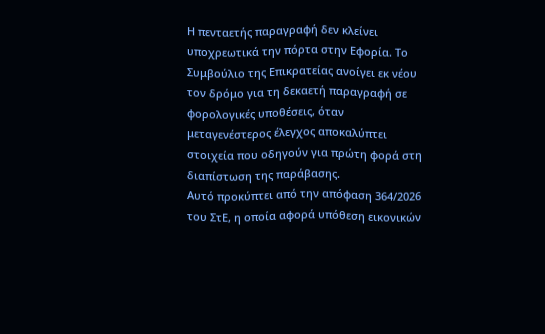Η πενταετής παραγραφή δεν κλείνει υποχρεωτικά την πόρτα στην Εφορία. Το Συμβούλιο της Επικρατείας ανοίγει εκ νέου τον δρόμο για τη δεκαετή παραγραφή σε φορολογικές υποθέσεις, όταν μεταγενέστερος έλεγχος αποκαλύπτει στοιχεία που οδηγούν για πρώτη φορά στη διαπίστωση της παράβασης.
Αυτό προκύπτει από την απόφαση 364/2026 του ΣτΕ, η οποία αφορά υπόθεση εικονικών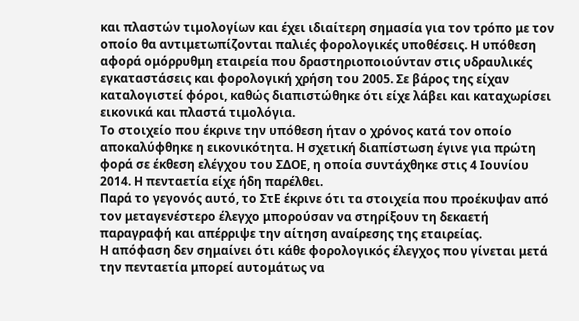και πλαστών τιμολογίων και έχει ιδιαίτερη σημασία για τον τρόπο με τον οποίο θα αντιμετωπίζονται παλιές φορολογικές υποθέσεις. Η υπόθεση αφορά ομόρρυθμη εταιρεία που δραστηριοποιούνταν στις υδραυλικές εγκαταστάσεις και φορολογική χρήση του 2005. Σε βάρος της είχαν καταλογιστεί φόροι, καθώς διαπιστώθηκε ότι είχε λάβει και καταχωρίσει εικονικά και πλαστά τιμολόγια.
Το στοιχείο που έκρινε την υπόθεση ήταν ο χρόνος κατά τον οποίο αποκαλύφθηκε η εικονικότητα. Η σχετική διαπίστωση έγινε για πρώτη φορά σε έκθεση ελέγχου του ΣΔΟΕ, η οποία συντάχθηκε στις 4 Ιουνίου 2014. Η πενταετία είχε ήδη παρέλθει.
Παρά το γεγονός αυτό, το ΣτΕ έκρινε ότι τα στοιχεία που προέκυψαν από τον μεταγενέστερο έλεγχο μπορούσαν να στηρίξουν τη δεκαετή παραγραφή και απέρριψε την αίτηση αναίρεσης της εταιρείας.
Η απόφαση δεν σημαίνει ότι κάθε φορολογικός έλεγχος που γίνεται μετά την πενταετία μπορεί αυτομάτως να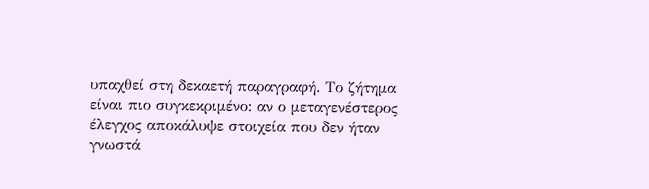υπαχθεί στη δεκαετή παραγραφή. Το ζήτημα είναι πιο συγκεκριμένο: αν ο μεταγενέστερος έλεγχος αποκάλυψε στοιχεία που δεν ήταν γνωστά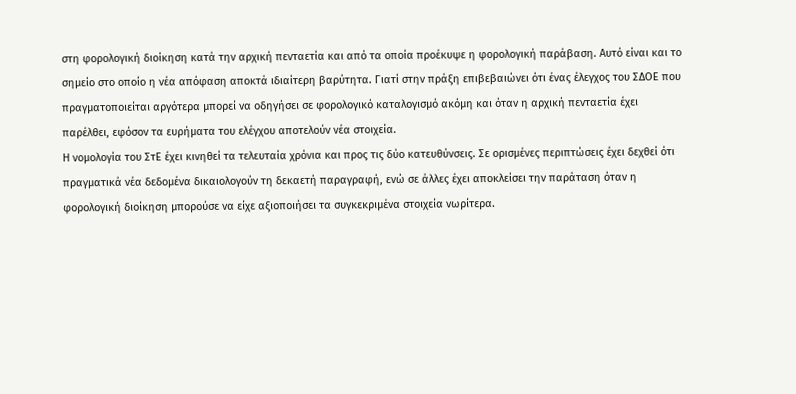στη φορολογική διοίκηση κατά την αρχική πενταετία και από τα οποία προέκυψε η φορολογική παράβαση. Αυτό είναι και το σημείο στο οποίο η νέα απόφαση αποκτά ιδιαίτερη βαρύτητα. Γιατί στην πράξη επιβεβαιώνει ότι ένας έλεγχος του ΣΔΟΕ που πραγματοποιείται αργότερα μπορεί να οδηγήσει σε φορολογικό καταλογισμό ακόμη και όταν η αρχική πενταετία έχει παρέλθει, εφόσον τα ευρήματα του ελέγχου αποτελούν νέα στοιχεία.
Η νομολογία του ΣτΕ έχει κινηθεί τα τελευταία χρόνια και προς τις δύο κατευθύνσεις. Σε ορισμένες περιπτώσεις έχει δεχθεί ότι πραγματικά νέα δεδομένα δικαιολογούν τη δεκαετή παραγραφή, ενώ σε άλλες έχει αποκλείσει την παράταση όταν η φορολογική διοίκηση μπορούσε να είχε αξιοποιήσει τα συγκεκριμένα στοιχεία νωρίτερα.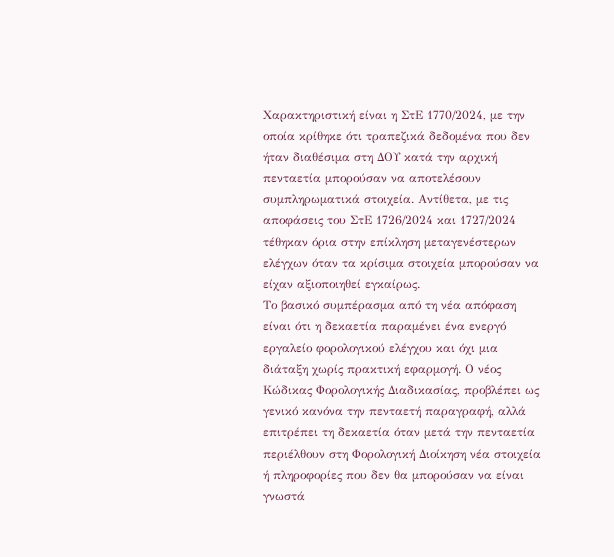Χαρακτηριστική είναι η ΣτΕ 1770/2024, με την οποία κρίθηκε ότι τραπεζικά δεδομένα που δεν ήταν διαθέσιμα στη ΔΟΥ κατά την αρχική πενταετία μπορούσαν να αποτελέσουν συμπληρωματικά στοιχεία. Αντίθετα, με τις αποφάσεις του ΣτΕ 1726/2024 και 1727/2024 τέθηκαν όρια στην επίκληση μεταγενέστερων ελέγχων όταν τα κρίσιμα στοιχεία μπορούσαν να είχαν αξιοποιηθεί εγκαίρως.
Το βασικό συμπέρασμα από τη νέα απόφαση είναι ότι η δεκαετία παραμένει ένα ενεργό εργαλείο φορολογικού ελέγχου και όχι μια διάταξη χωρίς πρακτική εφαρμογή. Ο νέος Κώδικας Φορολογικής Διαδικασίας, προβλέπει ως γενικό κανόνα την πενταετή παραγραφή, αλλά επιτρέπει τη δεκαετία όταν μετά την πενταετία περιέλθουν στη Φορολογική Διοίκηση νέα στοιχεία ή πληροφορίες που δεν θα μπορούσαν να είναι γνωστά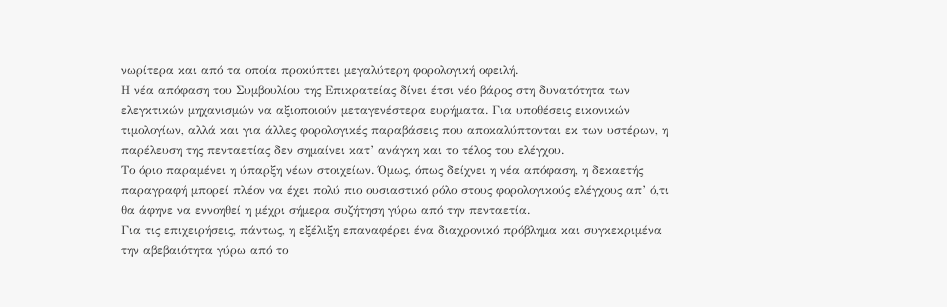νωρίτερα και από τα οποία προκύπτει μεγαλύτερη φορολογική οφειλή.
Η νέα απόφαση του Συμβουλίου της Επικρατείας δίνει έτσι νέο βάρος στη δυνατότητα των ελεγκτικών μηχανισμών να αξιοποιούν μεταγενέστερα ευρήματα. Για υποθέσεις εικονικών τιμολογίων, αλλά και για άλλες φορολογικές παραβάσεις που αποκαλύπτονται εκ των υστέρων, η παρέλευση της πενταετίας δεν σημαίνει κατ’ ανάγκη και το τέλος του ελέγχου.
Το όριο παραμένει η ύπαρξη νέων στοιχείων. Όμως, όπως δείχνει η νέα απόφαση, η δεκαετής παραγραφή μπορεί πλέον να έχει πολύ πιο ουσιαστικό ρόλο στους φορολογικούς ελέγχους απ’ ό,τι θα άφηνε να εννοηθεί η μέχρι σήμερα συζήτηση γύρω από την πενταετία.
Για τις επιχειρήσεις, πάντως, η εξέλιξη επαναφέρει ένα διαχρονικό πρόβλημα και συγκεκριμένα την αβεβαιότητα γύρω από το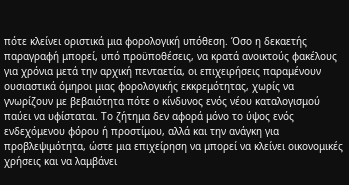πότε κλείνει οριστικά μια φορολογική υπόθεση. Όσο η δεκαετής παραγραφή μπορεί, υπό προϋποθέσεις, να κρατά ανοικτούς φακέλους για χρόνια μετά την αρχική πενταετία, οι επιχειρήσεις παραμένουν ουσιαστικά όμηροι μιας φορολογικής εκκρεμότητας, χωρίς να γνωρίζουν με βεβαιότητα πότε ο κίνδυνος ενός νέου καταλογισμού παύει να υφίσταται. Το ζήτημα δεν αφορά μόνο το ύψος ενός ενδεχόμενου φόρου ή προστίμου, αλλά και την ανάγκη για προβλεψιμότητα, ώστε μια επιχείρηση να μπορεί να κλείνει οικονομικές χρήσεις και να λαμβάνει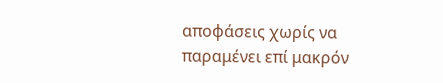αποφάσεις χωρίς να παραμένει επί μακρόν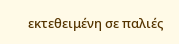εκτεθειμένη σε παλιές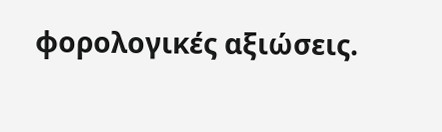φορολογικές αξιώσεις.